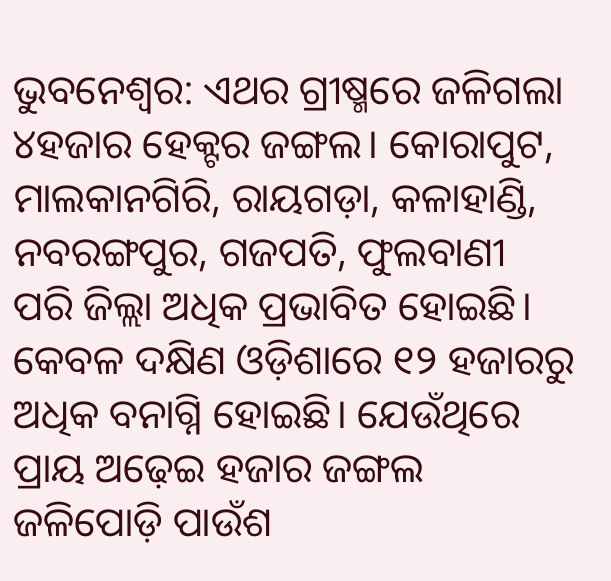ଭୁବନେଶ୍ବର: ଏଥର ଗ୍ରୀଷ୍ମରେ ଜଳିଗଲା ୪ହଜାର ହେକ୍ଟର ଜଙ୍ଗଲ। କୋରାପୁଟ, ମାଲକାନଗିରି, ରାୟଗଡ଼ା, କଳାହାଣ୍ଡି, ନବରଙ୍ଗପୁର, ଗଜପତି, ଫୁଲବାଣୀ ପରି ଜିଲ୍ଲା ଅଧିକ ପ୍ରଭାବିତ ହୋଇଛି। କେବଳ ଦକ୍ଷିଣ ଓଡ଼ିଶାରେ ୧୨ ହଜାରରୁ ଅଧିକ ବନାଗ୍ନି ହୋଇଛି। ଯେଉଁଥିରେ ପ୍ରାୟ ଅଢ଼େଇ ହଜାର ଜଙ୍ଗଲ ଜଳିପୋଡ଼ି ପାଉଁଶ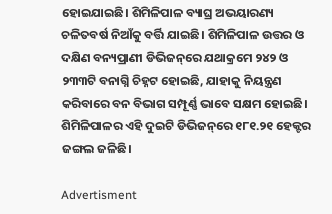ହୋଇଯାଇଛି। ଶିମିଳିପାଳ ବ୍ୟାଘ୍ର ଅଭୟାରଣ୍ୟ ଚଳିତବର୍ଷ ନିଆଁକୁ ବର୍ତ୍ତି ଯାଇଛି। ଶିମିଳିପାଳ ଉତ୍ତର ଓ ଦକ୍ଷିଣ ବନ୍ୟପ୍ରାଣୀ ଡିଭିଜନ୍‌ରେ ଯଥାକ୍ରମେ ୨୪୨ ଓ ୨୩୩ଟି ବନାଗ୍ନି ଚିହ୍ନଟ ହୋଇଛି, ଯାହାକୁ ନିୟନ୍ତ୍ରଣ କରିବାରେ ବନ ବିଭାଗ ସମ୍ପୂର୍ଣ୍ଣ ଭାବେ ସକ୍ଷମ ହୋଇଛି। ଶିମିଳିପାଳର ଏହି ଦୁଇଟି ଡିଭିଜନ୍‌ରେ ୧୮୧.୨୧ ହେକ୍ଟର ଜଙ୍ଗଲ ଜଳିଛି।

Advertisment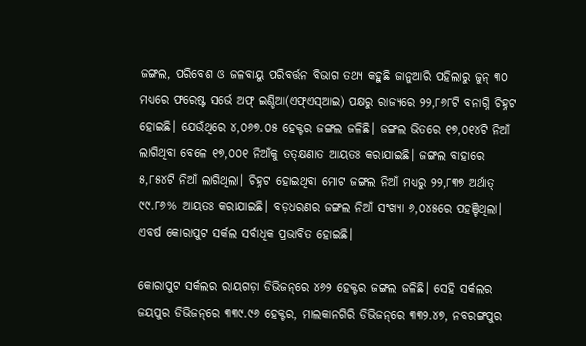ଜଙ୍ଗଲ, ପରିବେଶ ଓ ଜଳବାୟୁ ପରିବର୍ତ୍ତନ ବିଭାଗ ତଥ୍ୟ କହୁଛି ଜାନୁଆରି ପହିଲାରୁ ଜୁନ୍‌ ୩୦ ମଧ୍ୟରେ ଫରେଷ୍ଟ ସର୍ଭେ ଅଫ୍‌ ଇଣ୍ଡିଆ(ଏଫ୍‌ଏସ୍‌ଆଇ) ପକ୍ଷରୁ ରାଜ୍ୟରେ ୨୨,୮୬୮ଟି ବନାଗ୍ନି ଚିହ୍ନଟ ହୋଇଛି। ଯେଉଁଥିରେ ୪,୦୬୭.୦୫ ହେକ୍ଟର ଜଙ୍ଗଲ ଜଳିଛି। ଜଙ୍ଗଲ ଭିତରେ ୧୭,୦୧୪ଟି ନିଆଁ ଲାଗିଥିବା ବେଳେ ୧୭,୦୦୧ ନିଆଁକୁ ତତ୍‌କ୍ଷଣାତ ଆୟତଃ କରାଯାଇଛି। ଜଙ୍ଗଲ ବାହାରେ ୫,୮୫୪ଟି ନିଆଁ ଲାଗିଥିଲା। ଚିହ୍ନଟ ହୋଇଥିବା ମୋଟ ଜଙ୍ଗଲ ନିଆଁ ମଧ୍ୟରୁ ୨୨,୮୩୭ ଅର୍ଥାତ୍‌ ୯୯.୮୬% ଆୟତଃ କରାଯାଇଛି। ବଡ଼ଧରଣର ଜଙ୍ଗଲ ନିଆଁ ସଂଖ୍ୟା ୬,୦୪୫ରେ ପହଞ୍ଚିଥିଲା। ଏବର୍ଷ କୋରାପୁଟ ସର୍କଲ ସର୍ବାଧିକ ପ୍ରଭାବିତ ହୋଇଛି।

କୋରାପୁଟ ସର୍କଲର ରାୟଗଡ଼ା ଡିଭିଜନ୍‌ରେ ୪୬୨ ହେକ୍ଟର ଜଙ୍ଗଲ ଜଳିଛି। ସେହି ସର୍କଲର ଜୟପୁର ଡିଭିଜନ୍‌ରେ ୩୩୯.୯୬ ହେକ୍ଟର, ମାଲକାନଗିରି ଡିଭିଜନ୍‌ରେ ୩୩୨.୪୭, ନବରଙ୍ଗପୁର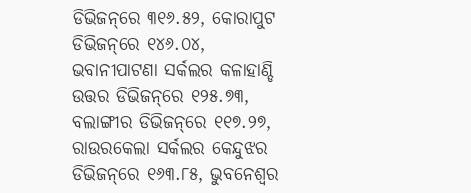ଡିଭିଜନ୍‌ରେ ୩୧୬.୫୨, କୋରାପୁଟ ଡିଭିଜନ୍‌ରେ ୧୪୬.୦୪, ଭବାନୀପାଟଣା ସର୍କଲର କଳାହାଣ୍ଡି ଉତ୍ତର ଡିଭିଜନ୍‌ରେ ୧୨୫.୭୩, ବଲାଙ୍ଗୀର ‌ଡିଭିଜନ୍‌ରେ ୧୧୭.୨୭, ରାଉରକେଲା ସର୍କଲର କେନ୍ଦୁଝର ଡିଭିଜନ୍‌ରେ ୧୬୩.୮୫, ଭୁବନେଶ୍ବର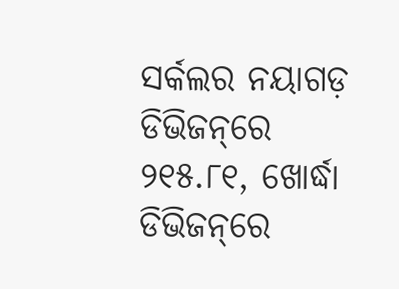ସର୍କଲର ନୟାଗଡ଼ ଡିଭିଜନ୍‌ରେ ୨୧୫.୮୧, ଖୋର୍ଦ୍ଧା ଡିଭିଜନ୍‌ରେ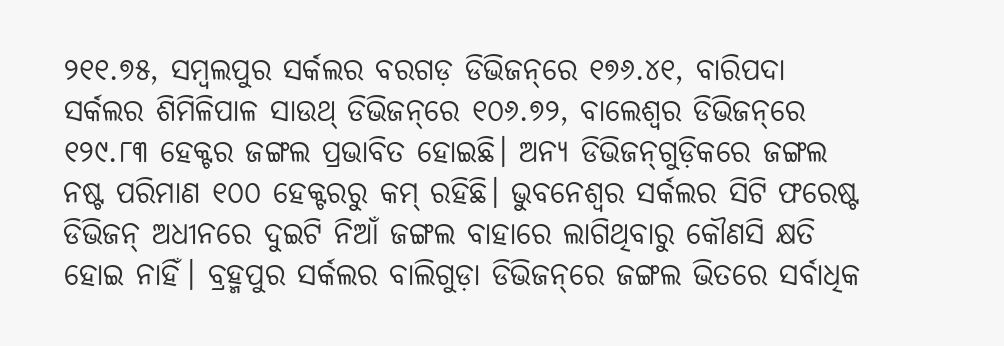୨୧୧.୭୫, ସମ୍ବଲପୁର ସର୍କଲର ବରଗଡ଼ ଡିଭିଜନ୍‌ରେ ୧୭୬.୪୧, ବାରିପଦା ସର୍କଲର ଶିମିଳିପାଳ ସାଉଥ୍‌ ଡିଭିଜନ୍‌ରେ ୧୦୬.୭୨, ବାଲେଶ୍ବର ଡିଭିଜନ୍‌ରେ ୧୨୯.୮୩ ହେକ୍ଟର ଜଙ୍ଗଲ ପ୍ରଭାବିତ ହୋଇଛି। ଅନ୍ୟ ଡିଭିଜନ୍‌ଗୁଡ଼ିକରେ ଜଙ୍ଗଲ ନଷ୍ଟ ପରିମାଣ ୧୦୦ ହେକ୍ଟରରୁ କମ୍‌ ରହିଛି। ଭୁବନେଶ୍ବର ସର୍କଲର ସିଟି ଫରେଷ୍ଟ ଡିଭିଜନ୍‌ ଅଧୀନରେ ଦୁଇଟି ନିଆଁ ଜଙ୍ଗଲ ବାହାରେ ଲାଗିଥିବାରୁ କୌଣସି କ୍ଷତି ହୋଇ ନାହିଁ। ବ୍ରହ୍ମପୁର ସର୍କଲର ବାଲିଗୁଡ଼ା ଡିଭିଜନ୍‌ରେ ଜଙ୍ଗଲ ଭିତ‌ରେ ସର୍ବାଧିକ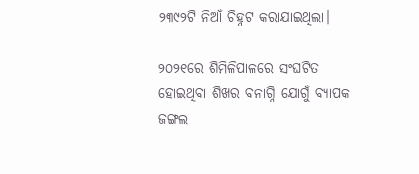୨୩୯୨ଟି ନିଆଁ ଚିହ୍ନଟ କରାଯାଇଥିଲା।

୨୦୨୧ରେ ଶିମିଳିପାଳରେ ସଂଘଟିତ ହୋଇଥିବା ଶିଖର ବନାଗ୍ନି ଯୋଗୁଁ ବ୍ୟାପକ ଜଙ୍ଗଲ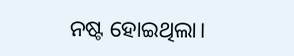ନଷ୍ଟ ହୋଇଥିଲା।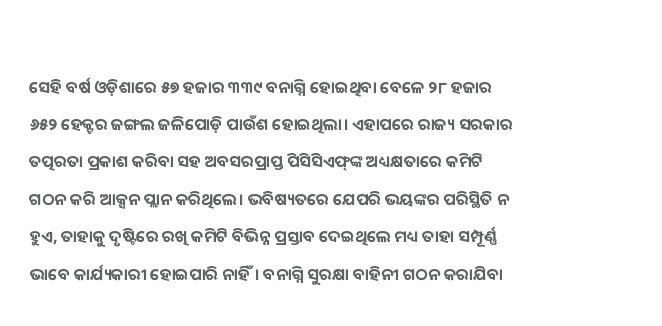ସେହି ବର୍ଷ ଓଡ଼ିଶାରେ ୫୭ ହଜାର ୩୩୯ ବନାଗ୍ନି ହୋଇଥିବା ବେଳେ ୨୮ ହଜାର ୬୫୨ ହେକ୍ଟର ଜଙ୍ଗଲ ଜଳିପୋଡ଼ି ପାଉଁଶ ହୋଇଥିଲା। ଏହାପରେ ରାଜ୍ୟ ସରକାର ତତ୍ପରତା ପ୍ରକାଶ କରିବା ସହ ଅବସରପ୍ରାପ୍ତ ପିସିସିଏଫ୍‌ଙ୍କ ଅଧ୍ୟକ୍ଷତାରେ କମିଟି ଗଠନ କରି ଆକ୍ସନ ପ୍ଲାନ କରିଥିଲେ। ଭବିଷ୍ୟତରେ ଯେପରି ଭୟଙ୍କର ପରିସ୍ଥିତି ନ ହୁଏ, ତାହାକୁ ଦୃଷ୍ଟିରେ ରଖି କମିଟି ବିଭିନ୍ନ ପ୍ରସ୍ତାବ ଦେଇଥିଲେ ମଧ୍ୟ ତାହା ସମ୍ପୂର୍ଣ୍ଣ ଭାବେ କାର୍ଯ୍ୟକାରୀ ହୋଇପାରି ନାହିଁ। ବନାଗ୍ନି ସୁରକ୍ଷା ବାହିନୀ ଗଠନ କରାଯିବା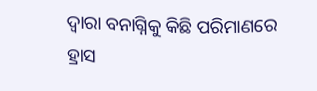ଦ୍ବାରା ବନାଗ୍ନିକୁ କିଛି ପରିମାଣରେ ହ୍ରାସ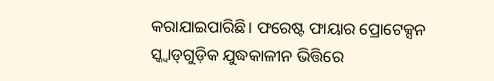କରାଯାଇପାରିଛି। ଫରେଷ୍ଟ ଫାୟାର ପ୍ରୋଟେକ୍ସନ ସ୍କ୍ବାଡ୍‌ଗୁଡ଼ିକ ଯୁଦ୍ଧକାଳୀନ ଭିତ୍ତିରେ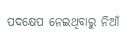ପଦକ୍ଷେପ ନେଇଥିବାରୁ ନିଆଁ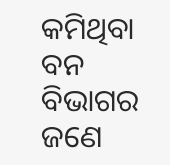କମିଥିବା ବନ ବିଭାଗର ଜଣେ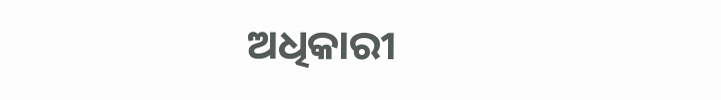ଅଧିକାରୀ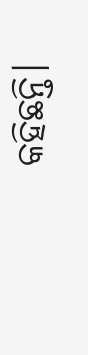କହିଛନ୍ତି।